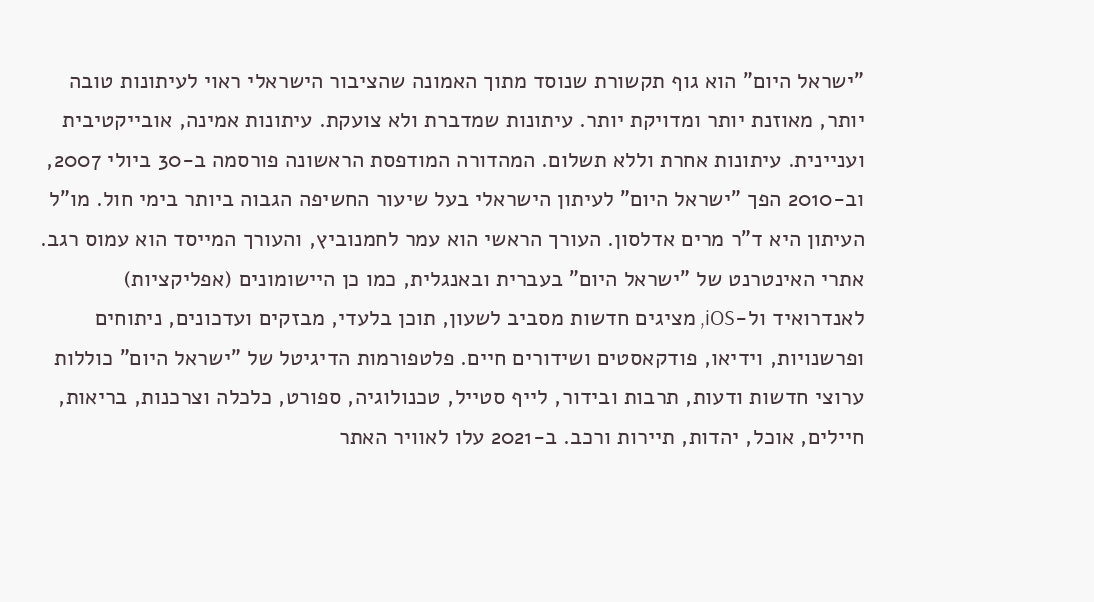"ישראל היום" הוא גוף תקשורת שנוסד מתוך האמונה שהציבור הישראלי ראוי לעיתונות טובה יותר, מאוזנת יותר ומדויקת יותר. עיתונות שמדברת ולא צועקת. עיתונות אמינה, אובייקטיבית ועניינית. עיתונות אחרת וללא תשלום. המהדורה המודפסת הראשונה פורסמה ב-30 ביולי 2007, וב-2010 הפך "ישראל היום" לעיתון הישראלי בעל שיעור החשיפה הגבוה ביותר בימי חול. מו"ל העיתון היא ד"ר מרים אדלסון. העורך הראשי הוא עמר לחמנוביץ, והעורך המייסד הוא עמוס רגב. אתרי האינטרנט של "ישראל היום" בעברית ובאנגלית, כמו כן היישומונים (אפליקציות) לאנדרואיד ול-iOS, מציגים חדשות מסביב לשעון, תוכן בלעדי, מבזקים ועדכונים, ניתוחים ופרשנויות, וידיאו, פודקאסטים ושידורים חיים. פלטפורמות הדיגיטל של "ישראל היום" כוללות ערוצי חדשות ודעות, תרבות ובידור, לייף סטייל, טכנולוגיה, ספורט, כלכלה וצרכנות, בריאות, חיילים, אוכל, יהדות, תיירות ורכב. ב-2021 עלו לאוויר האתר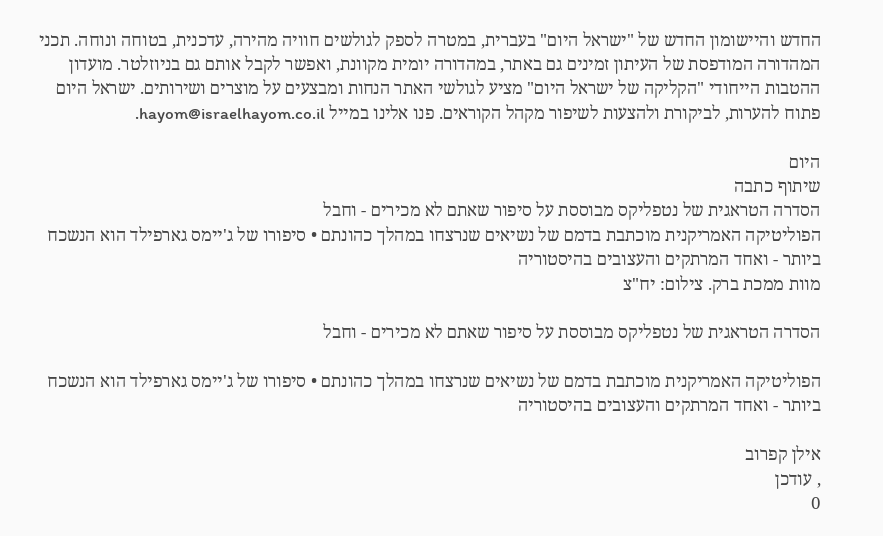החדש והיישומון החדש של "ישראל היום" בעברית, במטרה לספק לגולשים חוויה מהירה, עדכנית, בטוחה ונוחה. תכני המהדורה המודפסת של העיתון זמינים גם באתר, במהדורה יומית מקוונת, ואפשר לקבל אותם גם בניוזלטר. מועדון ההטבות הייחודי "הקליקה של ישראל היום" מציע לגולשי האתר הנחות ומבצעים על מוצרים ושירותים. ישראל היום פתוח להערות, לביקורת ולהצעות לשיפור מקהל הקוראים. פנו אלינו במייל hayom@israelhayom.co.il.

היום
שיתוף כתבה
הסדרה הטראגית של נטפליקס מבוססת על סיפור שאתם לא מכירים - וחבל
הפוליטיקה האמריקנית מוכתבת בדמם של נשיאים שנרצחו במהלך כהונתם • סיפורו של ג'יימס גארפילד הוא הנשכח ביותר - ואחד המרתקים והעצובים בהיסטוריה
מוות ממכת ברק. צילום: יח"צ

הסדרה הטראגית של נטפליקס מבוססת על סיפור שאתם לא מכירים - וחבל

הפוליטיקה האמריקנית מוכתבת בדמם של נשיאים שנרצחו במהלך כהונתם • סיפורו של ג'יימס גארפילד הוא הנשכח ביותר - ואחד המרתקים והעצובים בהיסטוריה

אילן קפרוב
, עודכן
0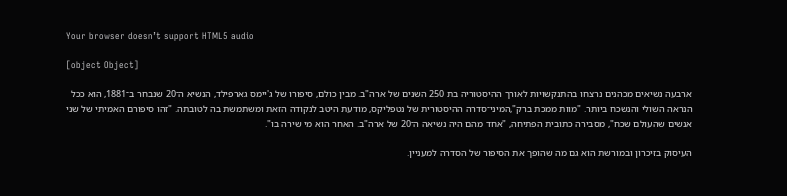Your browser doesn’t support HTML5 audio

[object Object]

ארבעה נשיאים מכהנים נרצחו בהתנקשויות לאורך ההיסטוריה בת 250 השנים של ארה"ב. מבין כולם, סיפורו של ג'יימס גארפילד, הנשיא ה־20 שנבחר ב־1881, הוא ככל הנראה השולי והנשכח ביותר. "מוות ממכת ברק",המיני־סדרה ההיסטורית של נטפליקס, מודעת היטב לנקודה הזאת ומשתמשת בה לטובתה. "זהו סיפורם האמיתי של שני אנשים שהעולם שכח", מסבירה כתובית הפתיחה, "אחד מהם היה נשיאה ה־20 של ארה"ב. האחר הוא מי שירה בו".

העיסוק בזיכרון ובמורשת הוא גם מה שהופך את הסיפור של הסדרה למעניין.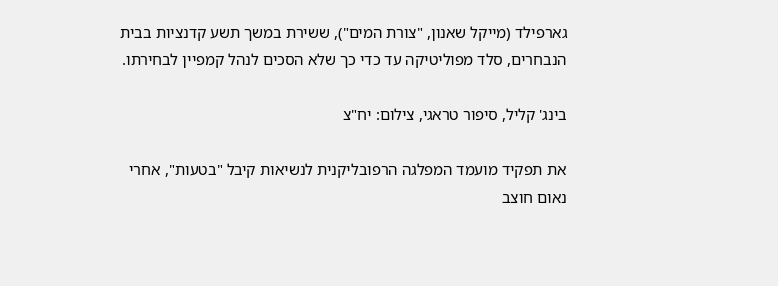גארפילד (מייקל שאנון, "צורת המים"), ששירת במשך תשע קדנציות בבית הנבחרים, סלד מפוליטיקה עד כדי כך שלא הסכים לנהל קמפיין לבחירתו.

בינג' קליל, סיפור טראגי, צילום: יח"צ

את תפקיד מועמד המפלגה הרפובליקנית לנשיאות קיבל "בטעות", אחרי נאום חוצב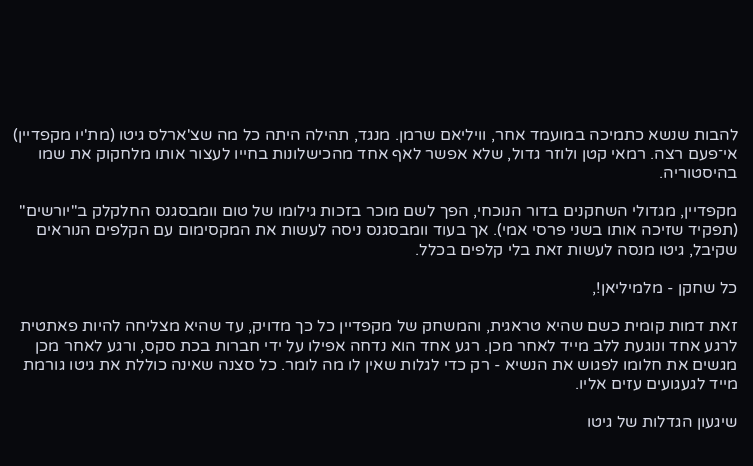להבות שנשא כתמיכה במועמד אחר, וויליאם שרמן. מנגד, תהילה היתה כל מה שצ'ארלס גיטו (מת'יו מקפדיין) אי־פעם רצה. רמאי קטן ולוזר גדול, שלא אפשר לאף אחד מהכישלונות בחייו לעצור אותו מלחקוק את שמו בהיסטוריה.

מקפדיין, מגדולי השחקנים בדור הנוכחי, הפך לשם מוכר בזכות גילומו של טום וומבסגנס החלקלק ב"יורשים" (תפקיד שזיכה אותו בשני פרסי אמי). אך בעוד וומבסגנס ניסה לעשות את המקסימום עם הקלפים הנוראים שקיבל, גיטו מנסה לעשות זאת בלי קלפים בכלל.

כל שחקן - מלמיליאן!,

זאת דמות קומית כשם שהיא טראגית, והמשחק של מקפדיין כל כך מדויק, עד שהיא מצליחה להיות פאתטית לרגע אחד ונוגעת ללב מייד לאחר מכן. רגע אחד הוא נדחה אפילו על ידי חברות בכת סקס, ורגע לאחר מכן מגשים את חלומו לפגוש את הנשיא - רק כדי לגלות שאין לו מה לומר. כל סצנה שאינה כוללת את גיטו גורמת מייד לגעגועים עזים אליו.

שיגעון הגדלות של גיטו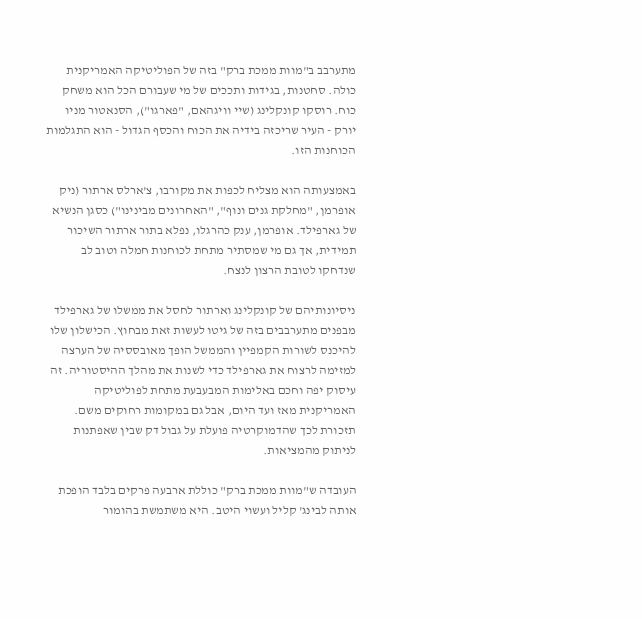מתערבב ב"מוות ממכת ברק" בזה של הפוליטיקה האמריקנית כולה. סחטנות, בגידות ותככים של מי שעבורם הכל הוא משחק כוח. רוסקו קונקלינג (שיי וויגהאם, "פארגו"), הסנאטור מניו יורק - העיר שריכזה בידיה את הכוח והכסף הגדול - הוא התגלמות הכוחנות הזו.

באמצעותה הוא מצליח לכפות את מקורבו, צ'ארלס ארתור (ניק אופרמן, "מחלקת גנים ונוף", "האחרונים מבינינו") כסגן הנשיא של גארפילד. אופרמן, ענק כהרגלו, נפלא בתור ארתור השיכור תמידית, אך גם מי שמסתיר מתחת לכוחנות חמלה וטוב לב שנדחקו לטובת הרצון לנצח.

ניסיונותיהם של קונקלינג וארתור לחסל את ממשלו של גארפילד מבפנים מתערבבים בזה של גיטו לעשות זאת מבחוץ. הכישלון שלו להיכנס לשורות הקמפיין והממשל הופך מאובססיה של הערצה למזימה לרצוח את גארפילד כדי לשנות את מהלך ההיסטוריה. זה עיסוק יפה וחכם באלימות המבעבעת מתחת לפוליטיקה האמריקנית מאז ועד היום, אבל גם במקומות רחוקים משם. תזכורת לכך שהדמוקרטיה פועלת על גבול דק שבין שאפתנות לניתוק מהמציאות.

העובדה ש"מוות ממכת ברק" כוללת ארבעה פרקים בלבד הופכת אותה לבינג' קליל ועשוי היטב. היא משתמשת בהומור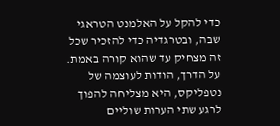כדי להקל על האלמנט הטראגי שבה, ובטרגדיה כדי להזכיר שכל זה מצחיק עד שהוא קורה באמת. על הדרך, הודות לעוצמה של נטפליקס, היא מצליחה להפוך לרגע שתי הערות שוליים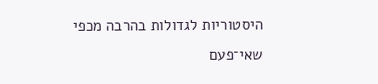היסטוריות לגדולות בהרבה מכפי שאי־פעם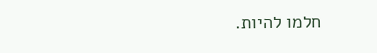חלמו להיות.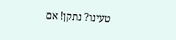טעינו? נתקן! אם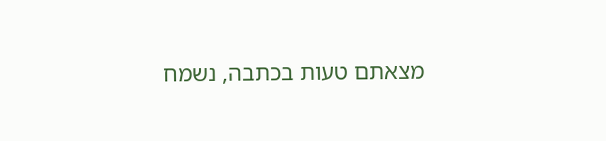מצאתם טעות בכתבה, נשמח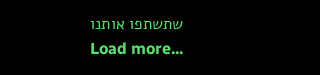שתשתפו אותנו
Load more...